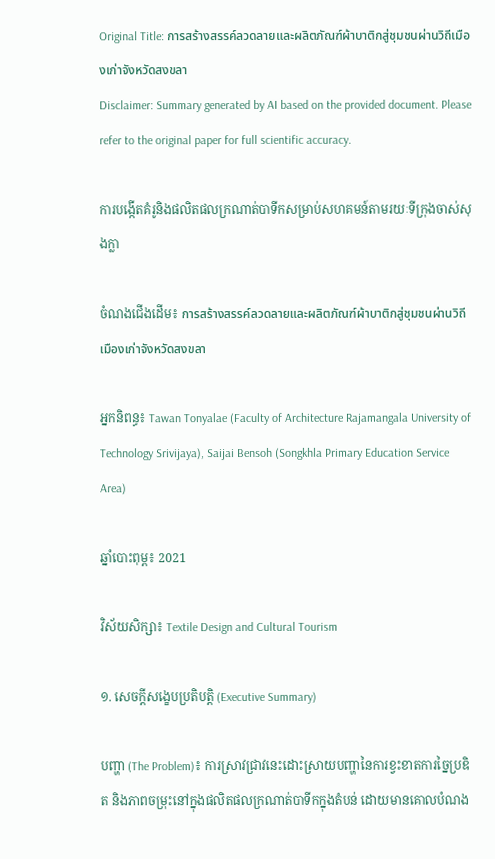Original Title: การสร้างสรรค์ลวดลายและผลิตภัณฑ์ผ้าบาติกสู่ชุมชนผ่านวิถีเมืองเก่าจังหวัดสงขลา
Disclaimer: Summary generated by AI based on the provided document. Please refer to the original paper for full scientific accuracy.

ការបង្កើតគំរូនិងផលិតផលក្រណាត់បាទីកសម្រាប់សហគមន៍តាមរយៈទីក្រុងចាស់សុងក្លា

ចំណងជើងដើម៖ การสร้างสรรค์ลวดลายและผลิตภัณฑ์ผ้าบาติกสู่ชุมชนผ่านวิถีเมืองเก่าจังหวัดสงขลา

អ្នកនិពន្ធ៖ Tawan Tonyalae (Faculty of Architecture Rajamangala University of Technology Srivijaya), Saijai Bensoh (Songkhla Primary Education Service Area)

ឆ្នាំបោះពុម្ព៖ 2021

វិស័យសិក្សា៖ Textile Design and Cultural Tourism

១. សេចក្តីសង្ខេបប្រតិបត្តិ (Executive Summary)

បញ្ហា (The Problem)៖ ការស្រាវជ្រាវនេះដោះស្រាយបញ្ហានៃការខ្វះខាតការច្នៃប្រឌិត និងភាពចម្រុះនៅក្នុងផលិតផលក្រណាត់បាទីកក្នុងតំបន់ ដោយមានគោលបំណង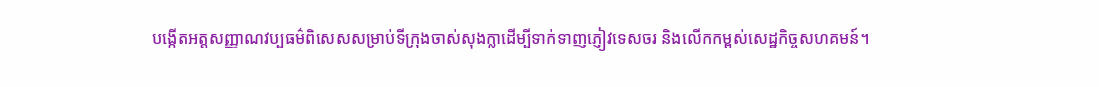បង្កើតអត្តសញ្ញាណវប្បធម៌ពិសេសសម្រាប់ទីក្រុងចាស់សុងក្លាដើម្បីទាក់ទាញភ្ញៀវទេសចរ និងលើកកម្ពស់សេដ្ឋកិច្ចសហគមន៍។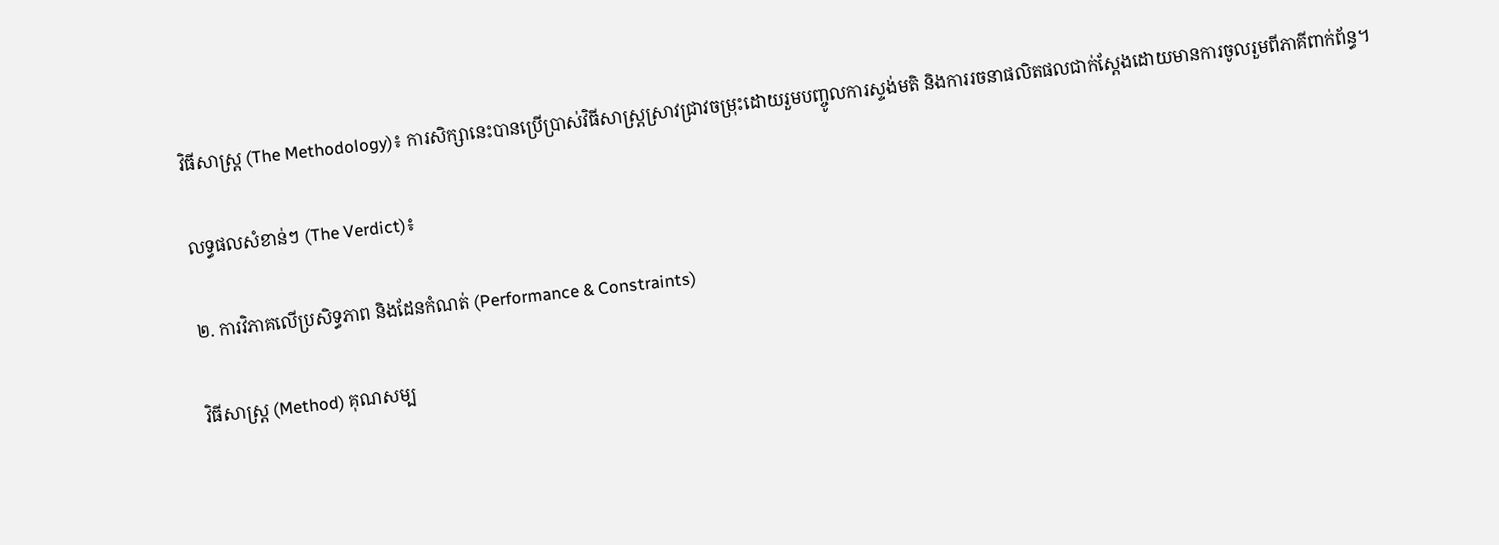វិធីសាស្ត្រ (The Methodology)៖ ការសិក្សានេះបានប្រើប្រាស់វិធីសាស្ត្រស្រាវជ្រាវចម្រុះដោយរួមបញ្ចូលការស្ទង់មតិ និងការរចនាផលិតផលជាក់ស្តែងដោយមានការចូលរួមពីភាគីពាក់ព័ន្ធ។

លទ្ធផលសំខាន់ៗ (The Verdict)៖

២. ការវិភាគលើប្រសិទ្ធភាព និងដែនកំណត់ (Performance & Constraints)

វិធីសាស្ត្រ (Method) គុណសម្ប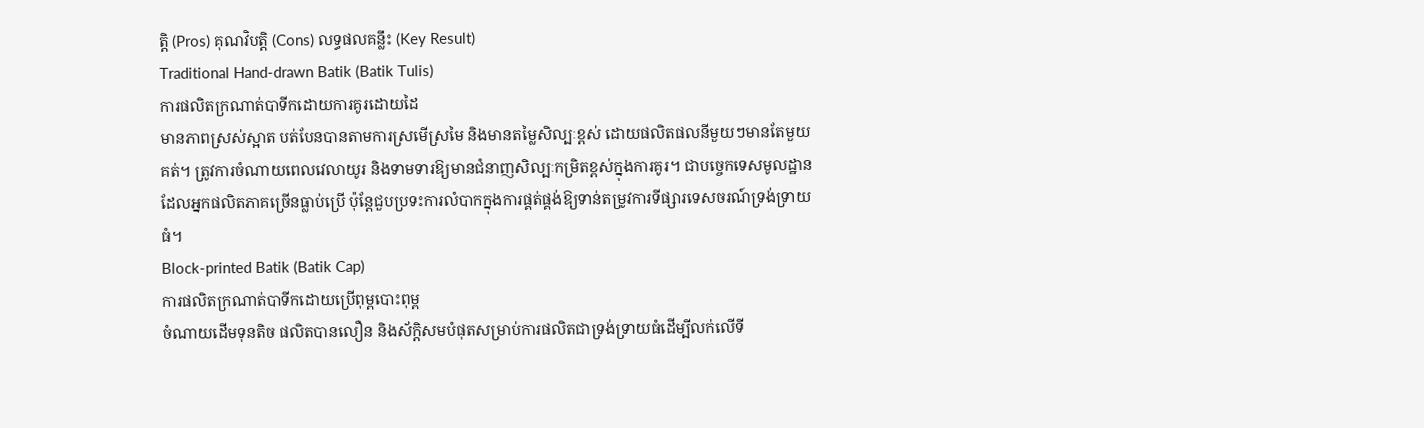ត្តិ (Pros) គុណវិបត្តិ (Cons) លទ្ធផលគន្លឹះ (Key Result)
Traditional Hand-drawn Batik (Batik Tulis)
ការផលិតក្រណាត់បាទីកដោយការគូរដោយដៃ
មានភាពស្រស់ស្អាត បត់បែនបានតាមការស្រមើស្រមៃ និងមានតម្លៃសិល្បៈខ្ពស់ ដោយផលិតផលនីមួយៗមានតែមួយគត់។ ត្រូវការចំណាយពេលវេលាយូរ និងទាមទារឱ្យមានជំនាញសិល្បៈកម្រិតខ្ពស់ក្នុងការគូរ។ ជាបច្ចេកទេសមូលដ្ឋានដែលអ្នកផលិតភាគច្រើនធ្លាប់ប្រើ ប៉ុន្តែជួបប្រទះការលំបាកក្នុងការផ្គត់ផ្គង់ឱ្យទាន់តម្រូវការទីផ្សារទេសចរណ៍ទ្រង់ទ្រាយធំ។
Block-printed Batik (Batik Cap)
ការផលិតក្រណាត់បាទីកដោយប្រើពុម្ពបោះពុម្ព
ចំណាយដើមទុនតិច ផលិតបានលឿន និងស័ក្តិសមបំផុតសម្រាប់ការផលិតជាទ្រង់ទ្រាយធំដើម្បីលក់លើទី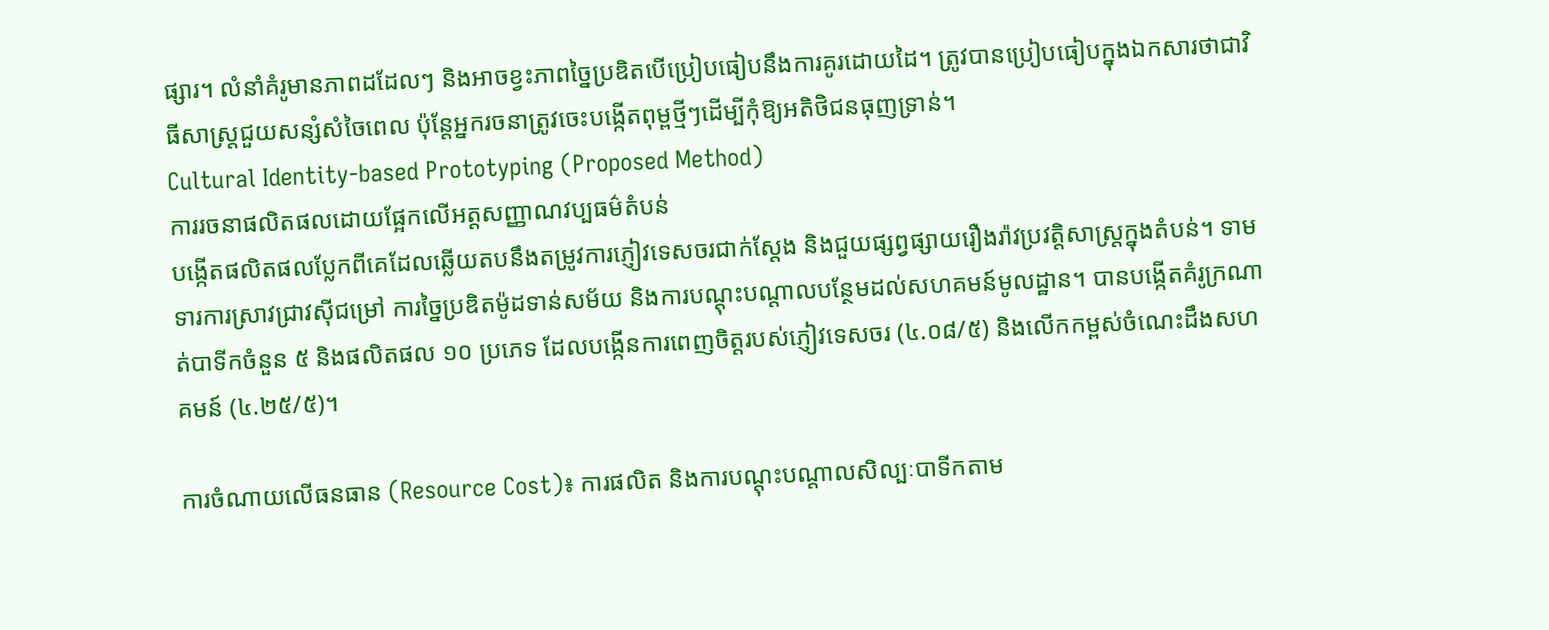ផ្សារ។ លំនាំគំរូមានភាពដដែលៗ និងអាចខ្វះភាពច្នៃប្រឌិតបើប្រៀបធៀបនឹងការគូរដោយដៃ។ ត្រូវបានប្រៀបធៀបក្នុងឯកសារថាជាវិធីសាស្ត្រជួយសន្សំសំចៃពេល ប៉ុន្តែអ្នករចនាត្រូវចេះបង្កើតពុម្ពថ្មីៗដើម្បីកុំឱ្យអតិថិជនធុញទ្រាន់។
Cultural Identity-based Prototyping (Proposed Method)
ការរចនាផលិតផលដោយផ្អែកលើអត្តសញ្ញាណវប្បធម៌តំបន់
បង្កើតផលិតផលប្លែកពីគេដែលឆ្លើយតបនឹងតម្រូវការភ្ញៀវទេសចរជាក់ស្តែង និងជួយផ្សព្វផ្សាយរឿងរ៉ាវប្រវត្តិសាស្ត្រក្នុងតំបន់។ ទាមទារការស្រាវជ្រាវស៊ីជម្រៅ ការច្នៃប្រឌិតម៉ូដទាន់សម័យ និងការបណ្តុះបណ្តាលបន្ថែមដល់សហគមន៍មូលដ្ឋាន។ បានបង្កើតគំរូក្រណាត់បាទីកចំនួន ៥ និងផលិតផល ១០ ប្រភេទ ដែលបង្កើនការពេញចិត្តរបស់ភ្ញៀវទេសចរ (៤.០៨/៥) និងលើកកម្ពស់ចំណេះដឹងសហគមន៍ (៤.២៥/៥)។

ការចំណាយលើធនធាន (Resource Cost)៖ ការផលិត និងការបណ្តុះបណ្តាលសិល្បៈបាទីកតាម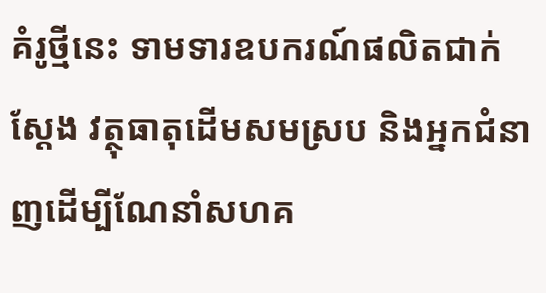គំរូថ្មីនេះ ទាមទារឧបករណ៍ផលិតជាក់ស្តែង វត្ថុធាតុដើមសមស្រប និងអ្នកជំនាញដើម្បីណែនាំសហគ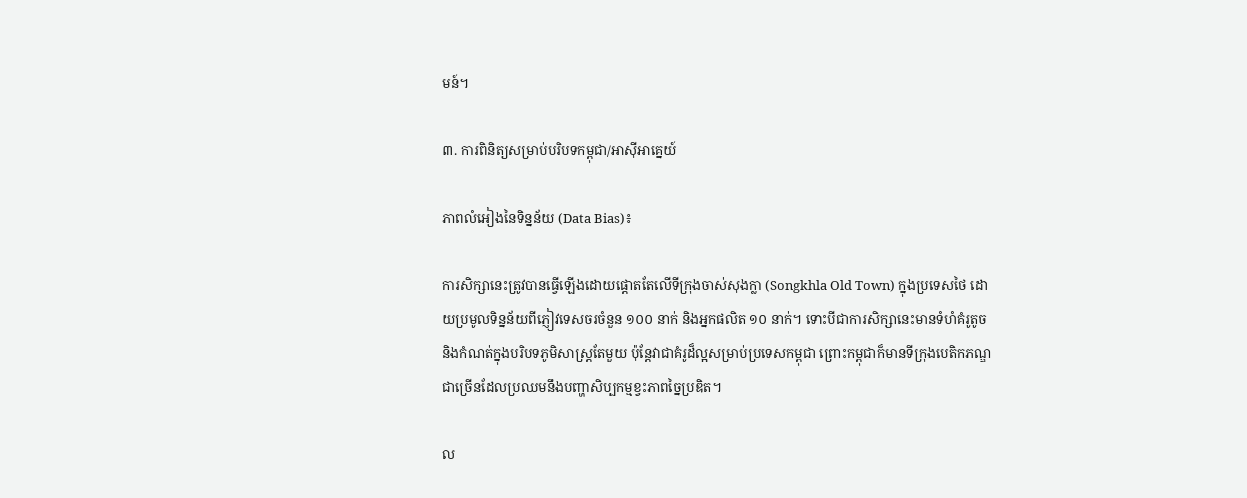មន៍។

៣. ការពិនិត្យសម្រាប់បរិបទកម្ពុជា/អាស៊ីអាគ្នេយ៍

ភាពលំអៀងនៃទិន្នន័យ (Data Bias)៖

ការសិក្សានេះត្រូវបានធ្វើឡើងដោយផ្តោតតែលើទីក្រុងចាស់សុងក្លា (Songkhla Old Town) ក្នុងប្រទេសថៃ ដោយប្រមូលទិន្នន័យពីភ្ញៀវទេសចរចំនួន ១០០ នាក់ និងអ្នកផលិត ១០ នាក់។ ទោះបីជាការសិក្សានេះមានទំហំគំរូតូច និងកំណត់ក្នុងបរិបទភូមិសាស្ត្រតែមួយ ប៉ុន្តែវាជាគំរូដ៏ល្អសម្រាប់ប្រទេសកម្ពុជា ព្រោះកម្ពុជាក៏មានទីក្រុងបេតិកភណ្ឌជាច្រើនដែលប្រឈមនឹងបញ្ហាសិប្បកម្មខ្វះភាពច្នៃប្រឌិត។

ល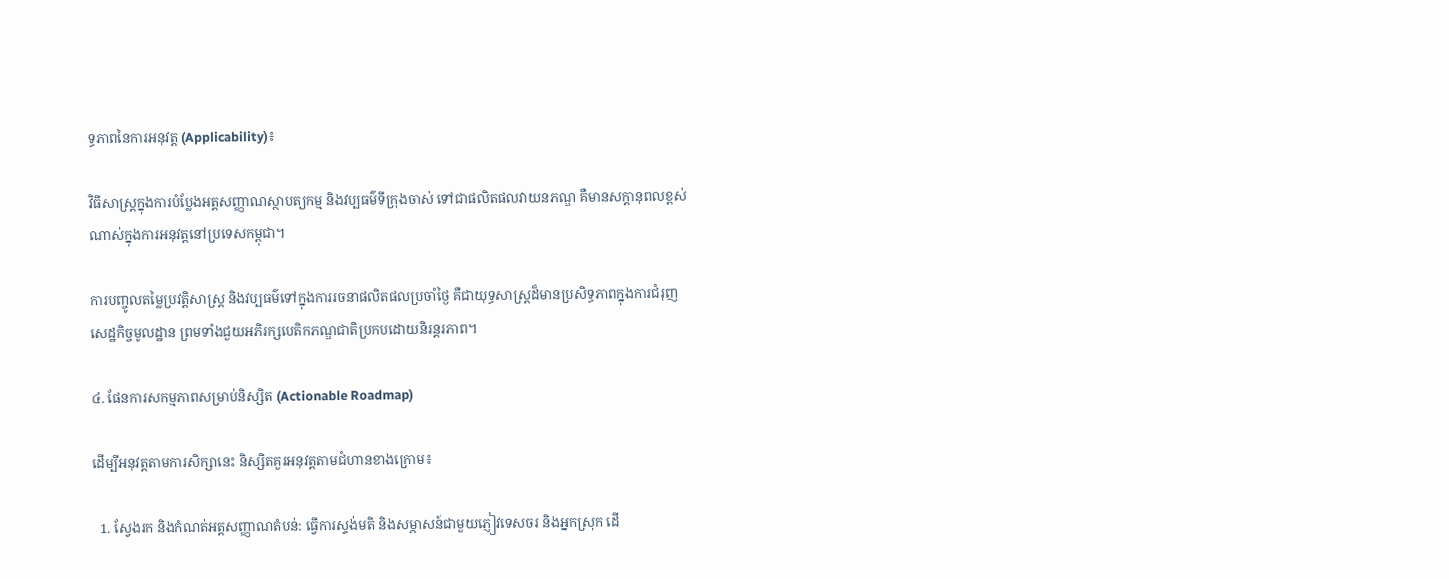ទ្ធភាពនៃការអនុវត្ត (Applicability)៖

វិធីសាស្ត្រក្នុងការបំប្លែងអត្តសញ្ញាណស្ថាបត្យកម្ម និងវប្បធម៌ទីក្រុងចាស់ ទៅជាផលិតផលវាយនភណ្ឌ គឺមានសក្តានុពលខ្ពស់ណាស់ក្នុងការអនុវត្តនៅប្រទេសកម្ពុជា។

ការបញ្ចូលតម្លៃប្រវត្តិសាស្ត្រ និងវប្បធម៌ទៅក្នុងការរចនាផលិតផលប្រចាំថ្ងៃ គឺជាយុទ្ធសាស្ត្រដ៏មានប្រសិទ្ធភាពក្នុងការជំរុញសេដ្ឋកិច្ចមូលដ្ឋាន ព្រមទាំងជួយអភិរក្សបេតិកភណ្ឌជាតិប្រកបដោយនិរន្តរភាព។

៤. ផែនការសកម្មភាពសម្រាប់និស្សិត (Actionable Roadmap)

ដើម្បីអនុវត្តតាមការសិក្សានេះ និស្សិតគួរអនុវត្តតាមជំហានខាងក្រោម៖

  1. ស្វែងរក និងកំណត់អត្តសញ្ញាណតំបន់: ធ្វើការស្ទង់មតិ និងសម្ភាសន៍ជាមួយភ្ញៀវទេសចរ និងអ្នកស្រុក ដើ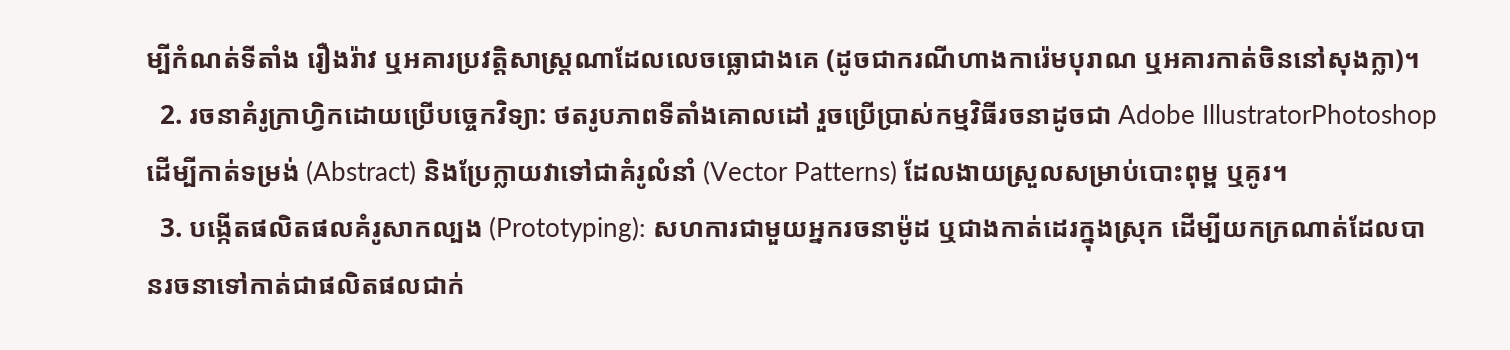ម្បីកំណត់ទីតាំង រឿងរ៉ាវ ឬអគារប្រវត្តិសាស្ត្រណាដែលលេចធ្លោជាងគេ (ដូចជាករណីហាងការ៉េមបុរាណ ឬអគារកាត់ចិននៅសុងក្លា)។
  2. រចនាគំរូក្រាហ្វិកដោយប្រើបច្ចេកវិទ្យា: ថតរូបភាពទីតាំងគោលដៅ រួចប្រើប្រាស់កម្មវិធីរចនាដូចជា Adobe IllustratorPhotoshop ដើម្បីកាត់ទម្រង់ (Abstract) និងប្រែក្លាយវាទៅជាគំរូលំនាំ (Vector Patterns) ដែលងាយស្រួលសម្រាប់បោះពុម្ព ឬគូរ។
  3. បង្កើតផលិតផលគំរូសាកល្បង (Prototyping): សហការជាមួយអ្នករចនាម៉ូដ ឬជាងកាត់ដេរក្នុងស្រុក ដើម្បីយកក្រណាត់ដែលបានរចនាទៅកាត់ជាផលិតផលជាក់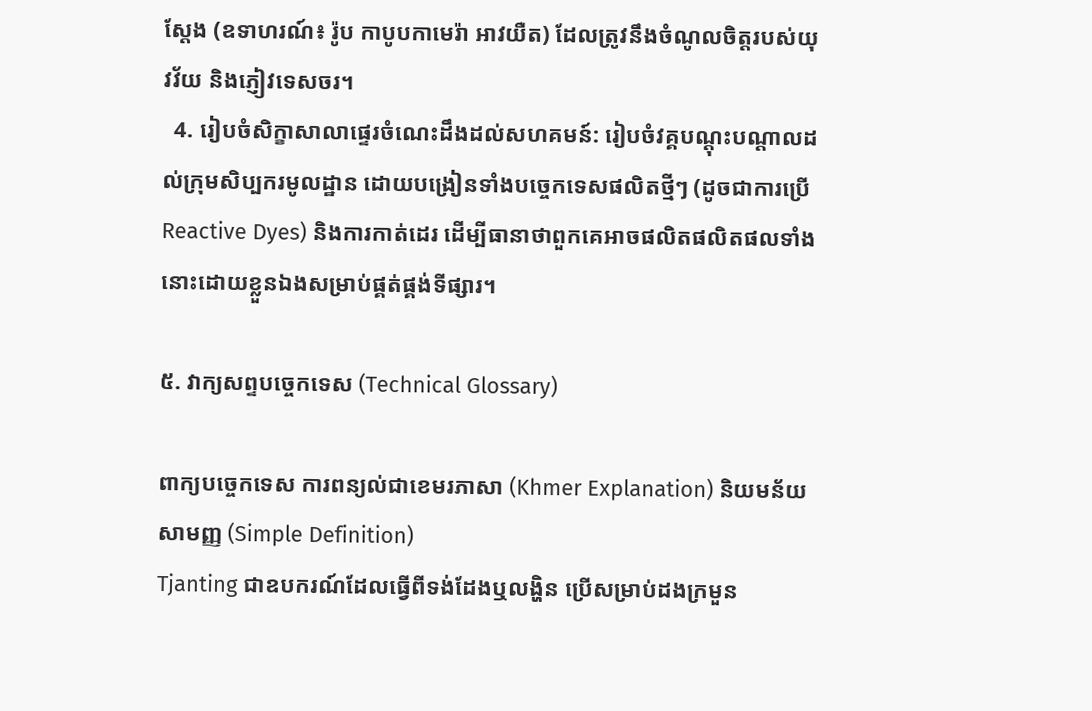ស្តែង (ឧទាហរណ៍៖ រ៉ូប កាបូបកាមេរ៉ា អាវយឺត) ដែលត្រូវនឹងចំណូលចិត្តរបស់យុវវ័យ និងភ្ញៀវទេសចរ។
  4. រៀបចំសិក្ខាសាលាផ្ទេរចំណេះដឹងដល់សហគមន៍: រៀបចំវគ្គបណ្តុះបណ្តាលដល់ក្រុមសិប្បករមូលដ្ឋាន ដោយបង្រៀនទាំងបច្ចេកទេសផលិតថ្មីៗ (ដូចជាការប្រើ Reactive Dyes) និងការកាត់ដេរ ដើម្បីធានាថាពួកគេអាចផលិតផលិតផលទាំងនោះដោយខ្លួនឯងសម្រាប់ផ្គត់ផ្គង់ទីផ្សារ។

៥. វាក្យសព្ទបច្ចេកទេស (Technical Glossary)

ពាក្យបច្ចេកទេស ការពន្យល់ជាខេមរភាសា (Khmer Explanation) និយមន័យសាមញ្ញ (Simple Definition)
Tjanting ជាឧបករណ៍ដែលធ្វើពីទង់ដែងឬលង្ហិន ប្រើសម្រាប់ដងក្រមួន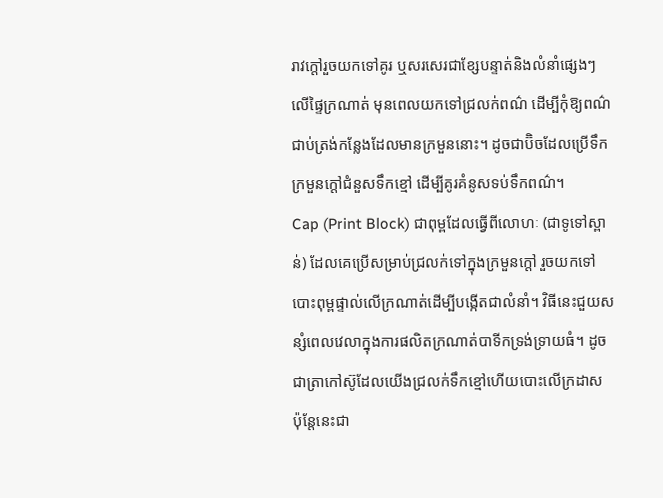រាវក្តៅរួចយកទៅគូរ ឬសរសេរជាខ្សែបន្ទាត់និងលំនាំផ្សេងៗលើផ្ទៃក្រណាត់ មុនពេលយកទៅជ្រលក់ពណ៌ ដើម្បីកុំឱ្យពណ៌ជាប់ត្រង់កន្លែងដែលមានក្រមួននោះ។ ដូចជាប៊ិចដែលប្រើទឹកក្រមួនក្តៅជំនួសទឹកខ្មៅ ដើម្បីគូរគំនូសទប់ទឹកពណ៌។
Cap (Print Block) ជាពុម្ពដែលធ្វើពីលោហៈ (ជាទូទៅស្ពាន់) ដែលគេប្រើសម្រាប់ជ្រលក់ទៅក្នុងក្រមួនក្តៅ រួចយកទៅបោះពុម្ពផ្ទាល់លើក្រណាត់ដើម្បីបង្កើតជាលំនាំ។ វិធីនេះជួយសន្សំពេលវេលាក្នុងការផលិតក្រណាត់បាទីកទ្រង់ទ្រាយធំ។ ដូចជាត្រាកៅស៊ូដែលយើងជ្រលក់ទឹកខ្មៅហើយបោះលើក្រដាស ប៉ុន្តែនេះជា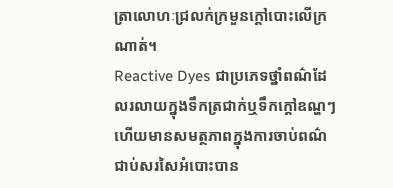ត្រាលោហៈជ្រលក់ក្រមួនក្តៅបោះលើក្រណាត់។
Reactive Dyes ជាប្រភេទថ្នាំពណ៌ដែលរលាយក្នុងទឹកត្រជាក់ឬទឹកក្តៅឧណ្ហៗ ហើយមានសមត្ថភាពក្នុងការចាប់ពណ៌ជាប់សរសៃអំបោះបាន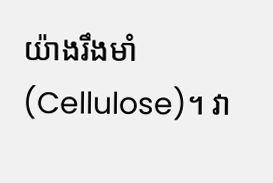យ៉ាងរឹងមាំ (Cellulose)។ វា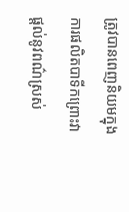ត្រូវបានពេញនិយមក្នុងការផលិតបាទីកព្រោះវាផ្តល់នូវពណ៌ស្រស់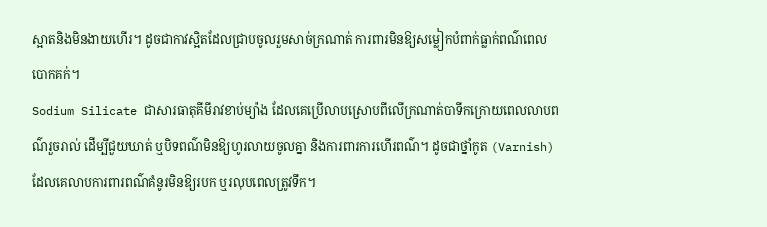ស្អាតនិងមិនងាយហើរ។ ដូចជាកាវស្អិតដែលជ្រាបចូលរួមសាច់ក្រណាត់ ការពារមិនឱ្យសម្លៀកបំពាក់ធ្លាក់ពណ៌ពេលបោកគក់។
Sodium Silicate ជាសារធាតុគីមីរាវខាប់ម្យ៉ាង ដែលគេប្រើលាបស្រោបពីលើក្រណាត់បាទីកក្រោយពេលលាបពណ៌រួចរាល់ ដើម្បីជួយឃាត់ ឬបិទពណ៌មិនឱ្យហូរលាយចូលគ្នា និងការពារការហើរពណ៌។ ដូចជាថ្នាំកូត (Varnish) ដែលគេលាបការពារពណ៌គំនូរមិនឱ្យរបក ឬរលុបពេលត្រូវទឹក។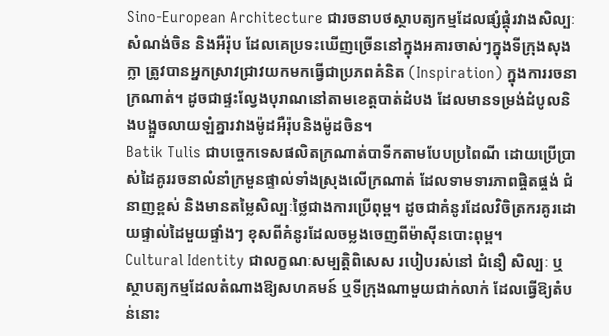Sino-European Architecture ជារចនាបថស្ថាបត្យកម្មដែលផ្សំផ្គុំរវាងសិល្បៈសំណង់ចិន និងអឺរ៉ុប ដែលគេប្រទះឃើញច្រើននៅក្នុងអគារចាស់ៗក្នុងទីក្រុងសុងក្លា ត្រូវបានអ្នកស្រាវជ្រាវយកមកធ្វើជាប្រភពគំនិត (Inspiration) ក្នុងការរចនាក្រណាត់។ ដូចជាផ្ទះល្វែងបុរាណនៅតាមខេត្តបាត់ដំបង ដែលមានទម្រង់ដំបូលនិងបង្អួចលាយឡំគ្នារវាងម៉ូដអឺរ៉ុបនិងម៉ូដចិន។
Batik Tulis ជាបច្ចេកទេសផលិតក្រណាត់បាទីកតាមបែបប្រពៃណី ដោយប្រើប្រាស់ដៃគូររចនាលំនាំក្រមួនផ្ទាល់ទាំងស្រុងលើក្រណាត់ ដែលទាមទារភាពផ្ចិតផ្ចង់ ជំនាញខ្ពស់ និងមានតម្លៃសិល្បៈថ្លៃជាងការប្រើពុម្ព។ ដូចជាគំនូរដែលវិចិត្រករគូរដោយផ្ទាល់ដៃមួយផ្ទាំងៗ ខុសពីគំនូរដែលចម្លងចេញពីម៉ាស៊ីនបោះពុម្ព។
Cultural Identity ជាលក្ខណៈសម្បត្តិពិសេស របៀបរស់នៅ ជំនឿ សិល្បៈ ឬស្ថាបត្យកម្មដែលតំណាងឱ្យសហគមន៍ ឬទីក្រុងណាមួយជាក់លាក់ ដែលធ្វើឱ្យតំបន់នោះ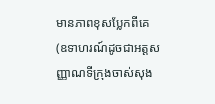មានភាពខុសប្លែកពីគេ (ឧទាហរណ៍ដូចជាអត្តសញ្ញាណទីក្រុងចាស់សុង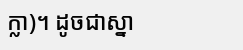ក្លា)។ ដូចជាស្នា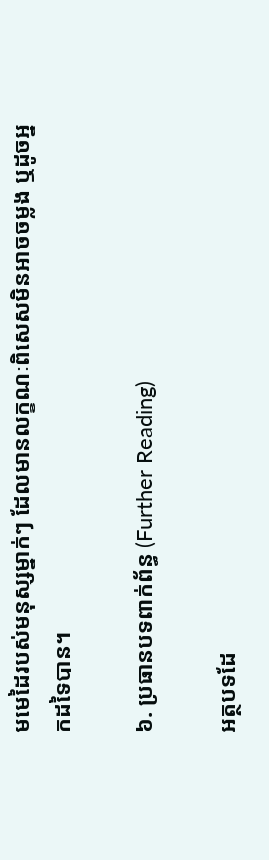មមេដៃរបស់មនុស្សម្នាក់ៗ ដែលមានលក្ខណៈពិសេសមិនអាចចម្លង ឬដូចអ្នកដទៃបាន។

៦. ប្រធានបទពាក់ព័ន្ធ (Further Reading)

អត្ថបទដែ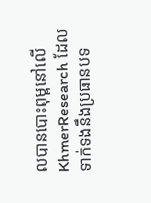លបានបោះពុម្ពនៅលើ KhmerResearch ដែលទាក់ទងនឹងប្រធានបទ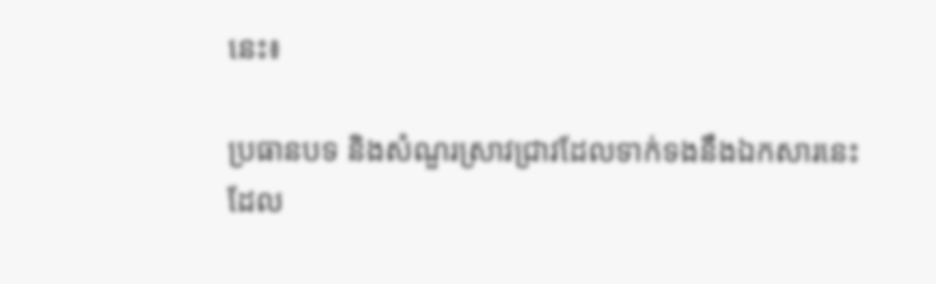នេះ៖

ប្រធានបទ និងសំណួរស្រាវជ្រាវដែលទាក់ទងនឹងឯកសារនេះ ដែល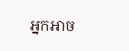អ្នកអាច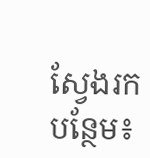ស្វែងរកបន្ថែម៖